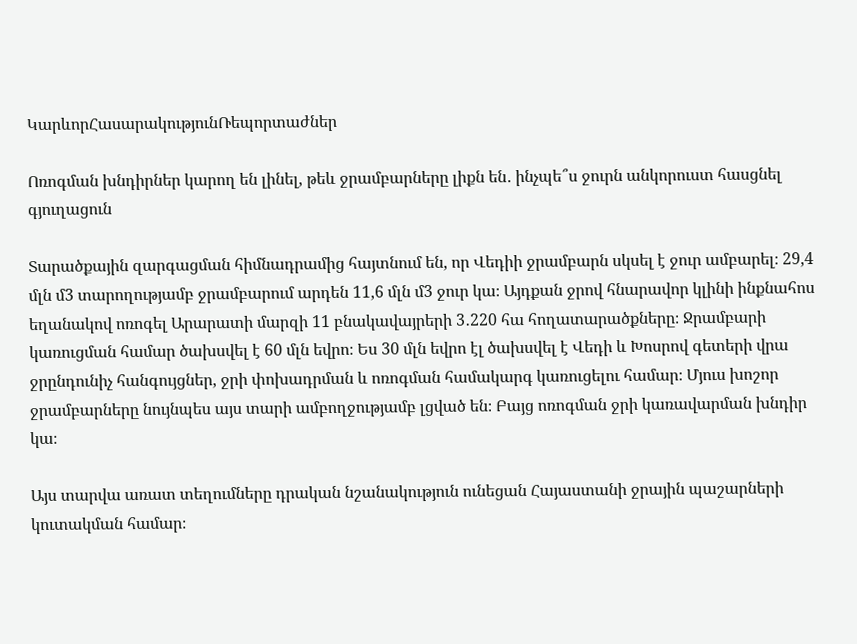ԿարևորՀասարակությունՌեպորտաժներ

Ոռոգման խնդիրներ կարող են լինել, թեև ջրամբարները լիքն են․ ինչպե՞ս ջուրն անկորուստ հասցնել գյուղացուն

Տարածքային զարգացման հիմնադրամից հայտնում են, որ Վեդիի ջրամբարն սկսել է ջուր ամբարել։ 29,4 մլն մ3 տարողությամբ ջրամբարում արդեն 11,6 մլն մ3 ջուր կա։ Այդքան ջրով հնարավոր կլինի ինքնահոս եղանակով ոռոգել Արարատի մարզի 11 բնակավայրերի 3․220 հա հողատարածքները։ Ջրամբարի կառուցման համար ծախսվել է 60 մլն եվրո։ Ես 30 մլն եվրո էլ ծախսվել է Վեդի և Խոսրով գետերի վրա ջրընդունիչ հանգույցներ, ջրի փոխադրման և ոռոգման համակարգ կառուցելու համար։ Մյուս խոշոր ջրամբարները նույնպես այս տարի ամբողջությամբ լցված են։ Բայց ոռոգման ջրի կառավարման խնդիր կա։

Այս տարվա առատ տեղումները դրական նշանակություն ունեցան Հայաստանի ջրային պաշարների կուտակման համար։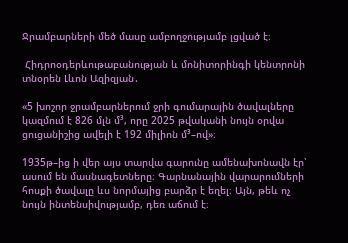Ջրամբարների մեծ մասը ամբողջությամբ լցված է։

 Հիդրոօդերևութաբանության և մոնիտորինգի կենտրոնի տնօրեն Լևոն Ազիզյան․

«5 խոշոր ջրամբարներում ջրի գումարային ծավալները կազմում է 826 մլն մ³, որը 2025 թվականի նույն օրվա ցուցանիշից ավելի է 192 միլիոն մ³–ով»։

1935թ–ից ի վեր այս տարվա գարունը ամենախոնավն էր՝ ասում են մասնագետները։ Գարնանային վարարումների հոսքի ծավալը ևս նորմայից բարձր է եղել։ Այն, թեև ոչ նույն ինտենսիվությամբ, դեռ աճում է։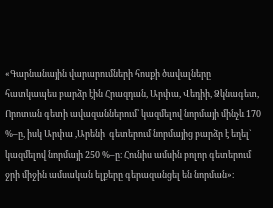«Գարնանային վարարումների հոսքի ծավալները հատկապես բարձր էին Հրազդան, Արփա, Վեդիի, Ձկնագետ, Որոտան գետի ավազաններում՝ կազմելով նորմայի մինչև 170 %–ը, իսկ Արփա ,Արենի  գետերում նորմայից բարձր է եղել` կազմելով նորմայի 250 %–ը։ Հունիս ամսին բոլոր գետերում ջրի միջին ամսական ելքերը գերազանցել են նորման»։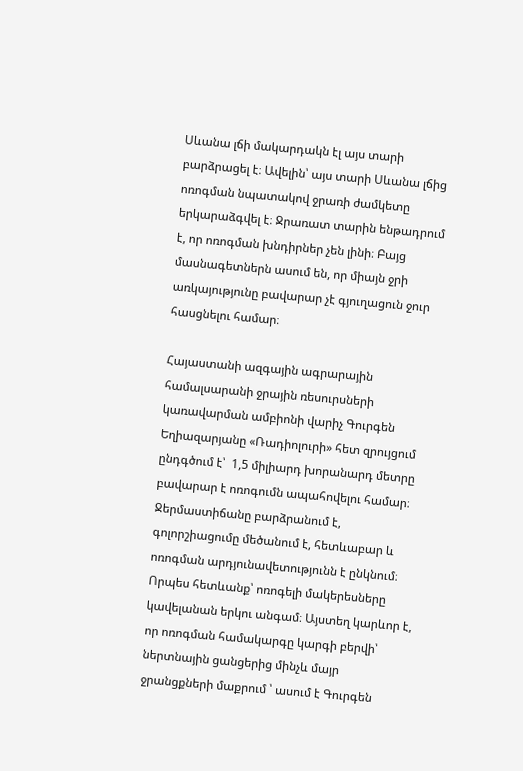Սևանա լճի մակարդակն էլ այս տարի բարձրացել է։ Ավելին՝ այս տարի Սևանա լճից ոռոգման նպատակով ջրառի ժամկետը երկարաձգվել է։ Ջրառատ տարին ենթադրում է, որ ոռոգման խնդիրներ չեն լինի։ Բայց մասնագետներն ասում են, որ միայն ջրի առկայությունը բավարար չէ գյուղացուն ջուր հասցնելու համար։

Հայաստանի ազգային ագրարային համալսարանի ջրային ռեսուրսների կառավարման ամբիոնի վարիչ Գուրգեն Եղիազարյանը «Ռադիոլուրի» հետ զրույցում ընդգծում է՝  1,5 միլիարդ խորանարդ մետրը բավարար է ոռոգումն ապահովելու համար։ Ջերմաստիճանը բարձրանում է, գոլորշիացումը մեծանում է, հետևաբար և ոռոգման արդյունավետությունն է ընկնում։ Որպես հետևանք՝ ոռոգելի մակերեսները կավելանան երկու անգամ։ Այստեղ կարևոր է, որ ոռոգման համակարգը կարգի բերվի՝ ներտնային ցանցերից մինչև մայր ջրանցքների մաքրում ՝ ասում է Գուրգեն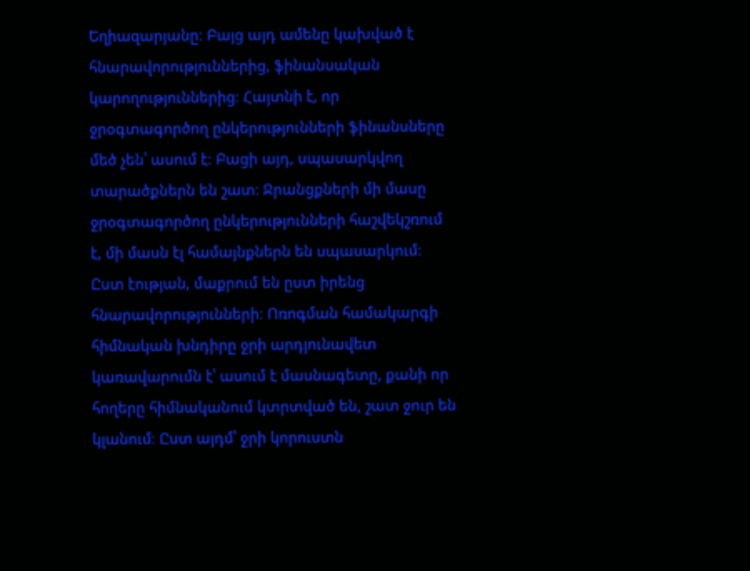Եղիազարյանը։ Բայց այդ ամենը կախված է հնարավորություններից, ֆինանսական կարողություններից։ Հայտնի է, որ ջրօգտագործող ընկերությունների ֆինանսները մեծ չեն՝ ասում է։ Բացի այդ, սպասարկվող տարածքներն են շատ։ Ջրանցքների մի մասը ջրօգտագործող ընկերությունների հաշվեկշռում է, մի մասն էլ համայնքներն են սպասարկում։ Ըստ էության, մաքրում են ըստ իրենց հնարավորությունների։ Ոռոգման համակարգի հիմնական խնդիրը ջրի արդյունավետ կառավարումն է՝ ասում է մասնագետը, քանի որ հողերը հիմնականում կտրտված են, շատ ջուր են կլանում։ Ըստ այդմ՝ ջրի կորուստն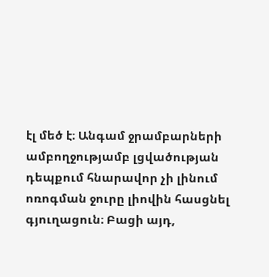էլ մեծ է։ Անգամ ջրամբարների ամբողջությամբ լցվածության դեպքում հնարավոր չի լինում ոռոգման ջուրը լիովին հասցնել գյուղացուն։ Բացի այդ,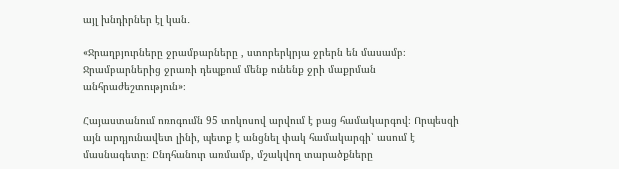այլ խնդիրներ էլ կան․

«Ջրաղբյուրները ջրամբարները , ստորերկրյա ջրերն են մասամբ։ Ջրամբարներից ջրառի դեպքում մենք ունենք ջրի մաքրման անհրաժեշտություն»։

Հայաստանում ոռոգումն 95 տոկոսով արվում է բաց համակարգով։ Որպեսզի այն արդյունավետ լինի, պետք է անցնել փակ համակարգի՝ ասում է մասնագետը։ Ընդհանուր առմամբ, մշակվող տարածքները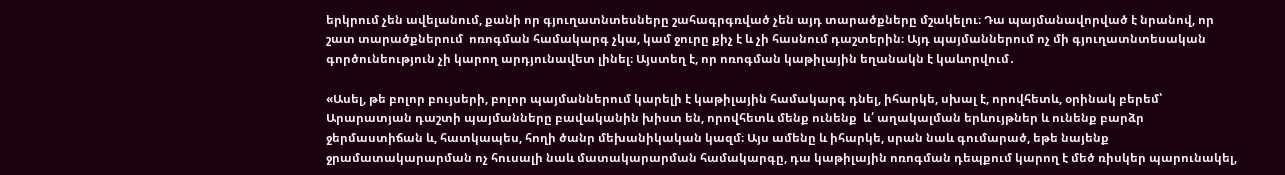երկրում չեն ավելանում, քանի որ գյուղատնտեսները շահագրգռված չեն այդ տարածքները մշակելու։ Դա պայմանավորված է նրանով, որ շատ տարածքներում  ոռոգման համակարգ չկա, կամ ջուրը քիչ է և չի հասնում դաշտերին։ Այդ պայմաններում ոչ մի գյուղատնտեսական գործունեություն չի կարող արդյունավետ լինել։ Այստեղ է, որ ոռոգման կաթիլային եղանակն է կաևորվում․

«Ասել, թե բոլոր բույսերի, բոլոր պայմաններում կարելի է կաթիլային համակարգ դնել, իհարկե, սխալ է, որովհետև, օրինակ բերեմ՝ Արարատյան դաշտի պայմանները բավականին խիստ են, որովհետև մենք ունենք  և՛ աղակալման երևույթներ և ունենք բարձր ջերմաստիճան և, հատկապես, հողի ծանր մեխանիկական կազմ։ Այս ամենը և իհարկե, սրան նաև գումարած, եթե նայենք ջրամատակարարման ոչ հուսալի նաև մատակարարման համակարգը, դա կաթիլային ոռոգման դեպքում կարող է մեծ ռիսկեր պարունակել,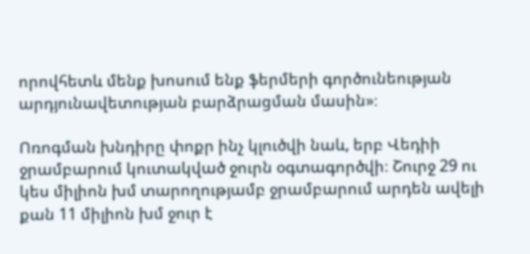որովհետև մենք խոսում ենք ֆերմերի գործունեության արդյունավետության բարձրացման մասին»։

Ոռոգման խնդիրը փոքր ինչ կլուծվի նաև, երբ Վեդիի ջրամբարում կուտակված ջուրն օգտագործվի։ Շուրջ 29 ու կես միլիոն խմ տարողությամբ ջրամբարում արդեն ավելի քան 11 միլիոն խմ ջուր է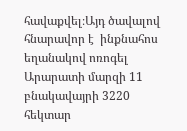հավաքվել։Այդ ծավալով հնարավոր է  ինքնահոս եղանակով ոռոգել Արարատի մարզի 11 բնակավայրի 3220 հեկտար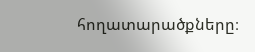հողատարածքները։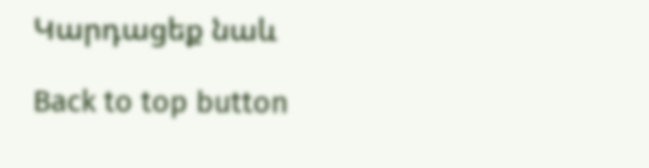Կարդացեք նաև

Back to top button